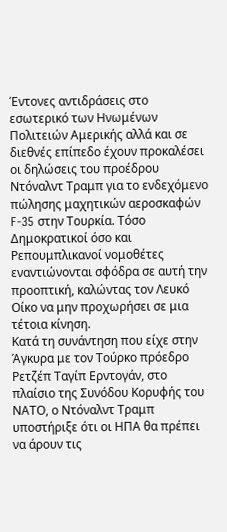Έντονες αντιδράσεις στο εσωτερικό των Ηνωμένων Πολιτειών Αμερικής αλλά και σε διεθνές επίπεδο έχουν προκαλέσει οι δηλώσεις του προέδρου Ντόναλντ Τραμπ για το ενδεχόμενο πώλησης μαχητικών αεροσκαφών F-35 στην Τουρκία. Τόσο Δημοκρατικοί όσο και Ρεπουμπλικανοί νομοθέτες εναντιώνονται σφόδρα σε αυτή την προοπτική, καλώντας τον Λευκό Οίκο να μην προχωρήσει σε μια τέτοια κίνηση.
Κατά τη συνάντηση που είχε στην Άγκυρα με τον Τούρκο πρόεδρο Ρετζέπ Ταγίπ Ερντογάν, στο πλαίσιο της Συνόδου Κορυφής του ΝΑΤΟ, ο Ντόναλντ Τραμπ υποστήριξε ότι οι ΗΠΑ θα πρέπει να άρουν τις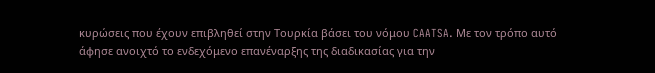κυρώσεις που έχουν επιβληθεί στην Τουρκία βάσει του νόμου CAATSA. Με τον τρόπο αυτό άφησε ανοιχτό το ενδεχόμενο επανέναρξης της διαδικασίας για την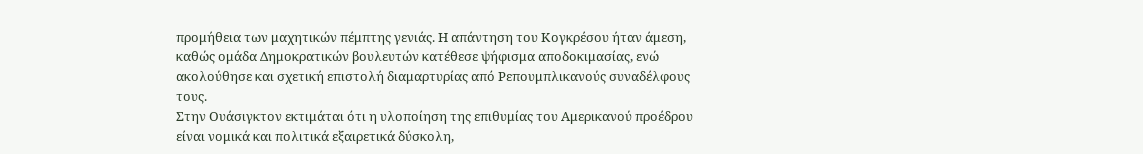προμήθεια των μαχητικών πέμπτης γενιάς. Η απάντηση του Κογκρέσου ήταν άμεση, καθώς ομάδα Δημοκρατικών βουλευτών κατέθεσε ψήφισμα αποδοκιμασίας, ενώ ακολούθησε και σχετική επιστολή διαμαρτυρίας από Ρεπουμπλικανούς συναδέλφους τους.
Στην Ουάσιγκτον εκτιμάται ότι η υλοποίηση της επιθυμίας του Αμερικανού προέδρου είναι νομικά και πολιτικά εξαιρετικά δύσκολη,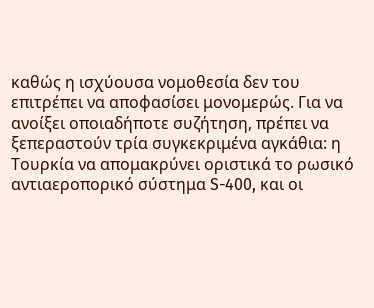καθώς η ισχύουσα νομοθεσία δεν του επιτρέπει να αποφασίσει μονομερώς. Για να ανοίξει οποιαδήποτε συζήτηση, πρέπει να ξεπεραστούν τρία συγκεκριμένα αγκάθια: η Τουρκία να απομακρύνει οριστικά το ρωσικό αντιαεροπορικό σύστημα S-400, και οι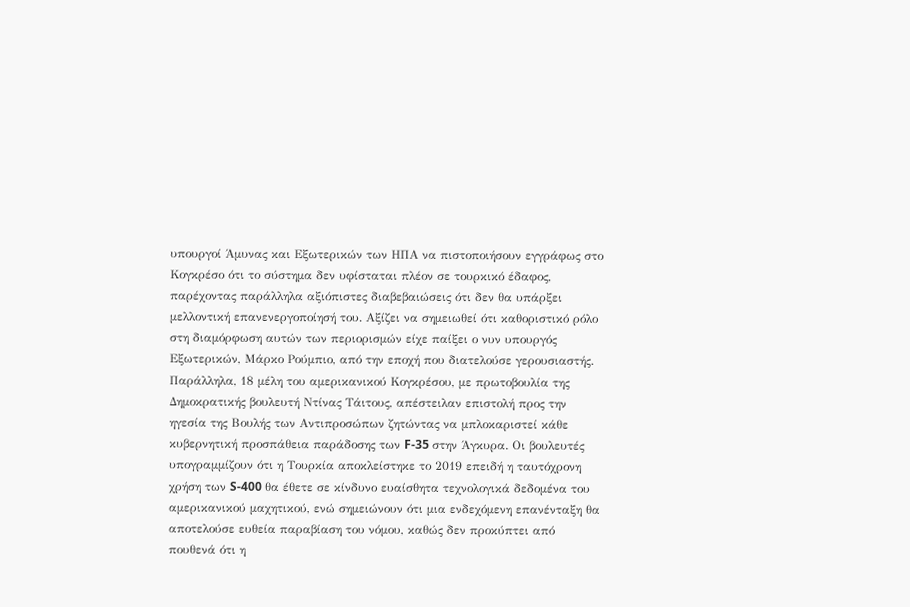υπουργοί Άμυνας και Εξωτερικών των ΗΠΑ να πιστοποιήσουν εγγράφως στο Κογκρέσο ότι το σύστημα δεν υφίσταται πλέον σε τουρκικό έδαφος, παρέχοντας παράλληλα αξιόπιστες διαβεβαιώσεις ότι δεν θα υπάρξει μελλοντική επανενεργοποίησή του. Αξίζει να σημειωθεί ότι καθοριστικό ρόλο στη διαμόρφωση αυτών των περιορισμών είχε παίξει ο νυν υπουργός Εξωτερικών, Μάρκο Ρούμπιο, από την εποχή που διατελούσε γερουσιαστής.
Παράλληλα, 18 μέλη του αμερικανικού Κογκρέσου, με πρωτοβουλία της Δημοκρατικής βουλευτή Ντίνας Τάιτους, απέστειλαν επιστολή προς την ηγεσία της Βουλής των Αντιπροσώπων ζητώντας να μπλοκαριστεί κάθε κυβερνητική προσπάθεια παράδοσης των F-35 στην Άγκυρα. Οι βουλευτές υπογραμμίζουν ότι η Τουρκία αποκλείστηκε το 2019 επειδή η ταυτόχρονη χρήση των S-400 θα έθετε σε κίνδυνο ευαίσθητα τεχνολογικά δεδομένα του αμερικανικού μαχητικού, ενώ σημειώνουν ότι μια ενδεχόμενη επανένταξη θα αποτελούσε ευθεία παραβίαση του νόμου, καθώς δεν προκύπτει από πουθενά ότι η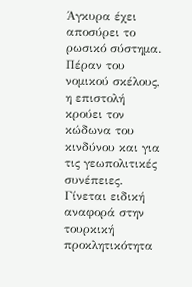Άγκυρα έχει αποσύρει το ρωσικό σύστημα.
Πέραν του νομικού σκέλους, η επιστολή κρούει τον κώδωνα του κινδύνου και για τις γεωπολιτικές συνέπειες. Γίνεται ειδική αναφορά στην τουρκική προκλητικότητα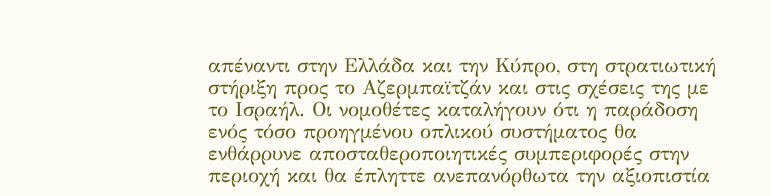απέναντι στην Ελλάδα και την Κύπρο, στη στρατιωτική στήριξη προς το Αζερμπαϊτζάν και στις σχέσεις της με το Ισραήλ. Οι νομοθέτες καταλήγουν ότι η παράδοση ενός τόσο προηγμένου οπλικού συστήματος θα ενθάρρυνε αποσταθεροποιητικές συμπεριφορές στην περιοχή και θα έπληττε ανεπανόρθωτα την αξιοπιστία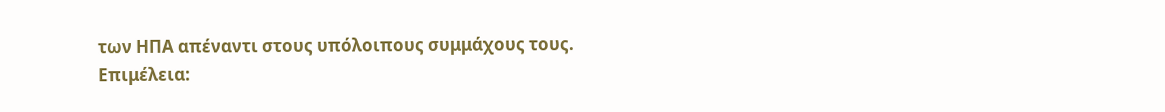των ΗΠΑ απέναντι στους υπόλοιπους συμμάχους τους.
Επιμέλεια: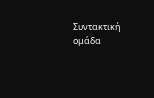Συντακτική ομάδα